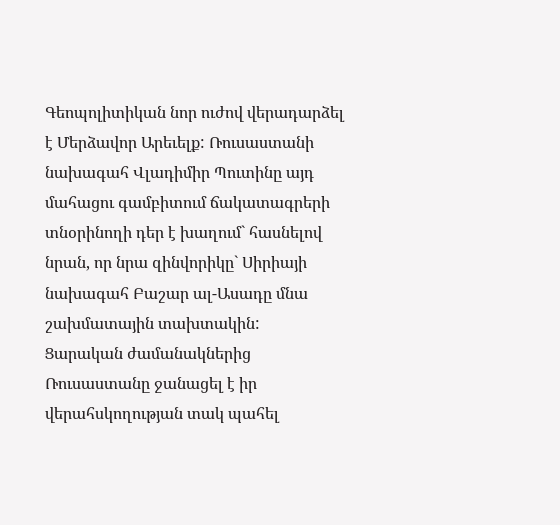Գեոպոլիտիկան նոր ուժով վերադարձել է Մերձավոր Արեւելք: Ռուսաստանի նախագահ Վլադիմիր Պուտինը այդ մահացու գամբիտում ճակատագրերի տնօրինողի դեր է խաղում` հասնելով նրան, որ նրա զինվորիկը` Սիրիայի նախագահ Բաշար ալ-Ասադը մնա շախմատային տախտակին:  Ցարական ժամանակներից Ռուսաստանը ջանացել է իր վերահսկողության տակ պահել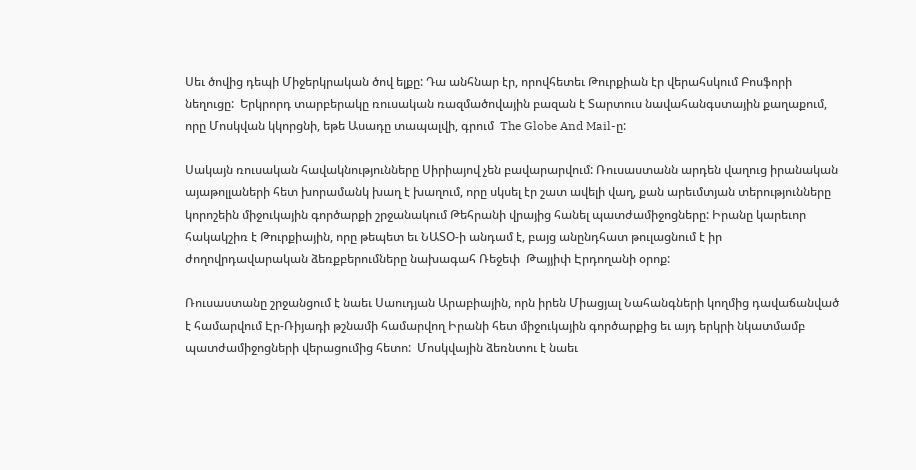Սեւ ծովից դեպի Միջերկրական ծով ելքը: Դա անհնար էր, որովհետեւ Թուրքիան էր վերահսկում Բոսֆորի նեղուցը:  Երկրորդ տարբերակը ռուսական ռազմածովային բազան է Տարտուս նավահանգստային քաղաքում, որը Մոսկվան կկորցնի, եթե Ասադը տապալվի, գրում  The Globe And Mail-ը:

Սակայն ռուսական հավակնությունները Սիրիայով չեն բավարարվում: Ռուսաստանն արդեն վաղուց իրանական այաթոլլաների հետ խորամանկ խաղ է խաղում, որը սկսել էր շատ ավելի վաղ, քան արեւմտյան տերությունները կորոշեին միջուկային գործարքի շրջանակում Թեհրանի վրայից հանել պատժամիջոցները: Իրանը կարեւոր հակակշիռ է Թուրքիային, որը թեպետ եւ ՆԱՏՕ-ի անդամ է, բայց անընդհատ թուլացնում է իր ժողովրդավարական ձեռքբերումները նախագահ Ռեջեփ  Թայյիփ Էրդողանի օրոք:

Ռուսաստանը շրջանցում է նաեւ Սաուդյան Արաբիային, որն իրեն Միացյալ Նահանգների կողմից դավաճանված է համարվում Էր-Ռիյադի թշնամի համարվող Իրանի հետ միջուկային գործարքից եւ այդ երկրի նկատմամբ պատժամիջոցների վերացումից հետո:  Մոսկվային ձեռնտու է նաեւ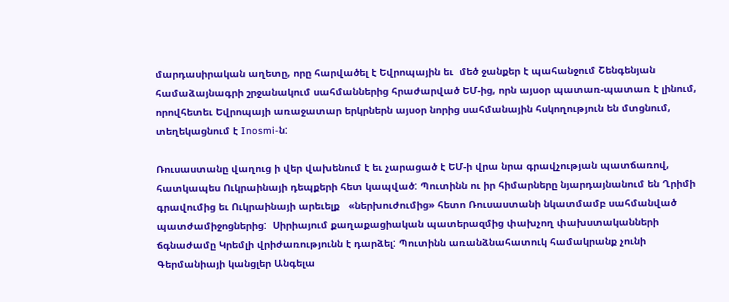մարդասիրական աղետը, որը հարվածել է Եվրոպային եւ  մեծ ջանքեր է պահանջում Շենգենյան համաձայնագրի շրջանակում սահմաններից հրաժարված ԵՄ-ից, որն այսօր պատառ-պատառ է լինում, որովհետեւ Եվրոպայի առաջատար երկրներն այսօր նորից սահմանային հսկողություն են մտցնում, տեղեկացնում է Inosmi-ն:

Ռուսաստանը վաղուց ի վեր վախենում է եւ չարացած է ԵՄ-ի վրա նրա գրավչության պատճառով, հատկապես Ուկրաինայի դեպքերի հետ կապված: Պուտինն ու իր հիմարները նյարդայնանում են Ղրիմի գրավումից եւ Ուկրաինայի արեւելք   «ներխուժումից» հետո Ռուսաստանի նկատմամբ սահմանված պատժամիջոցներից:  Սիրիայում քաղաքացիական պատերազմից փախչող փախստականների ճգնաժամը Կրեմլի վրիժառությունն է դարձել: Պուտինն առանձնահատուկ համակրանք չունի Գերմանիայի կանցլեր Անգելա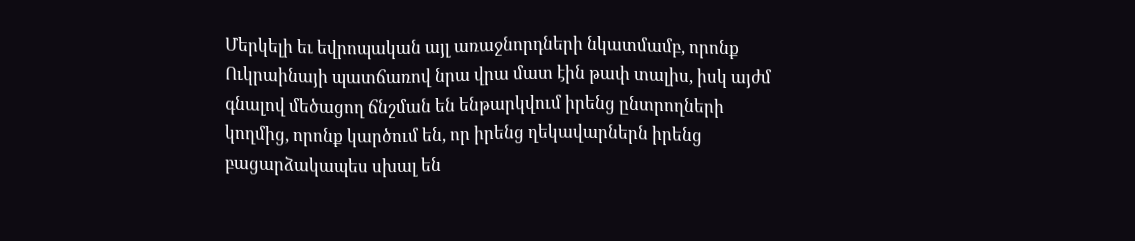Մերկելի եւ եվրոպական այլ առաջնորդների նկատմամբ, որոնք Ուկրաինայի պատճառով նրա վրա մատ էին թափ տալիս, իսկ այժմ  գնալով մեծացող ճնշման են ենթարկվում իրենց ընտրողների կողմից, որոնք կարծում են, որ իրենց ղեկավարներն իրենց բացարձակապես սխալ են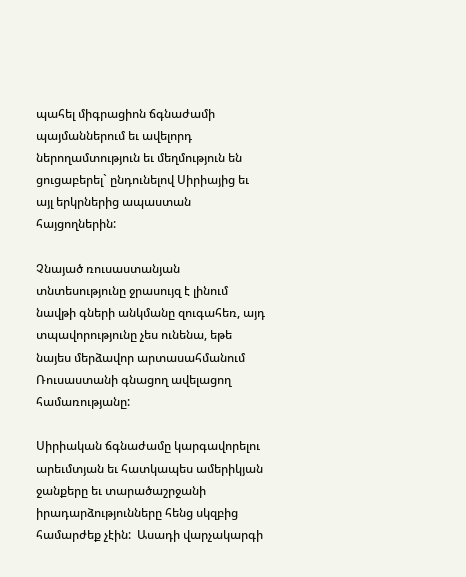պահել միգրացիոն ճգնաժամի պայմաններում եւ ավելորդ ներողամտություն եւ մեղմություն են ցուցաբերել` ընդունելով Սիրիայից եւ այլ երկրներից ապաստան հայցողներին:

Չնայած ռուսաստանյան տնտեսությունը ջրասույզ է լինում նավթի գների անկմանը զուգահեռ, այդ տպավորությունը չես ունենա, եթե նայես մերձավոր արտասահմանում Ռուսաստանի գնացող ավելացող համառությանը:

Սիրիական ճգնաժամը կարգավորելու արեւմտյան եւ հատկապես ամերիկյան ջանքերը եւ տարածաշրջանի իրադարձությունները հենց սկզբից համարժեք չէին:  Ասադի վարչակարգի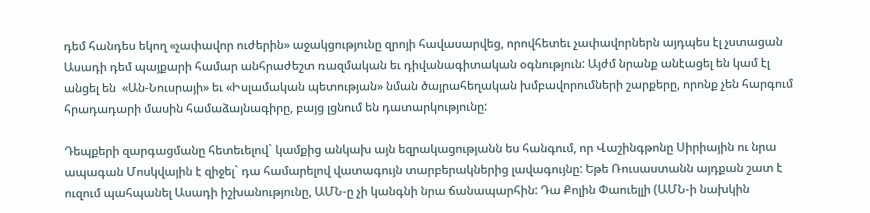դեմ հանդես եկող «չափավոր ուժերին» աջակցությունը զրոյի հավասարվեց, որովհետեւ չափավորներն այդպես էլ չստացան Ասադի դեմ պայքարի համար անհրաժեշտ ռազմական եւ դիվանագիտական օգնություն: Այժմ նրանք անէացել են կամ էլ անցել են  «Ան-Նուսրայի» եւ «Իսլամական պետության» նման ծայրահեղական խմբավորումների շարքերը, որոնք չեն հարգում հրադադարի մասին համաձայնագիրը, բայց լցնում են դատարկությունը:

Դեպքերի զարգացմանը հետեւելով` կամքից անկախ այն եզրակացությանն ես հանգում, որ Վաշինգթոնը Սիրիային ու նրա ապագան Մոսկվային է զիջել` դա համարելով վատագույն տարբերակներից լավագույնը: Եթե Ռուսաստանն այդքան շատ է ուզում պահպանել Ասադի իշխանությունը, ԱՄՆ-ը չի կանգնի նրա ճանապարհին: Դա Քոլին Փաուելլի (ԱՄՆ-ի նախկին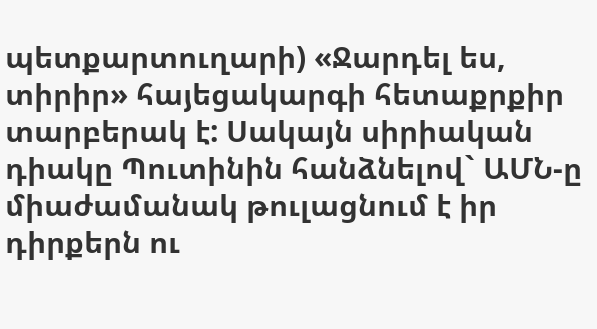պետքարտուղարի) «Ջարդել ես, տիրիր» հայեցակարգի հետաքրքիր տարբերակ է: Սակայն սիրիական դիակը Պուտինին հանձնելով` ԱՄՆ-ը միաժամանակ թուլացնում է իր դիրքերն ու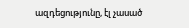ազդեցությունը, էլ չասած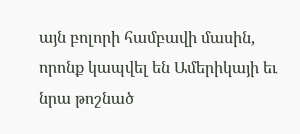այն բոլորի համբավի մասին, որոնք կապվել են Ամերիկայի եւ նրա թոշնած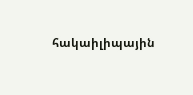հակաիլիպային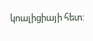կոալիցիայի հետ: